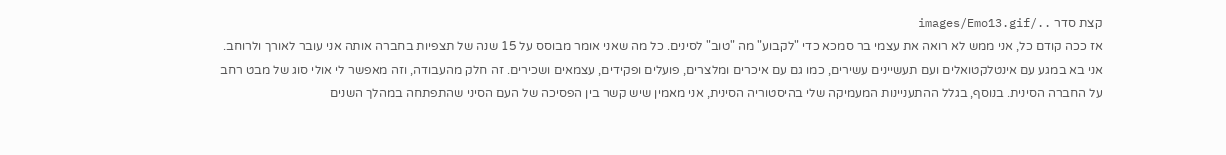קצת סדר ../images/Emo13.gif
אז ככה קודם כל, אני ממש לא רואה את עצמי בר סמכא כדי "לקבוע" מה "טוב" לסינים. כל מה שאני אומר מבוסס על 15 שנה של תצפיות בחברה אותה אני עובר לאורך ולרוחב. אני בא במגע עם אינטלקטואלים ועם תעשיינים עשירים, כמו גם עם איכרים ומלצרים, פועלים ופקידים, עצמאים ושכירים. זה חלק מהעבודה, וזה מאפשר לי אולי סוג של מבט רחב על החברה הסינית. בנוסף, בגלל ההתעניינות המעמיקה שלי בהיסטוריה הסינית, אני מאמין שיש קשר בין הפסיכה של העם הסיני שהתפתחה במהלך השנים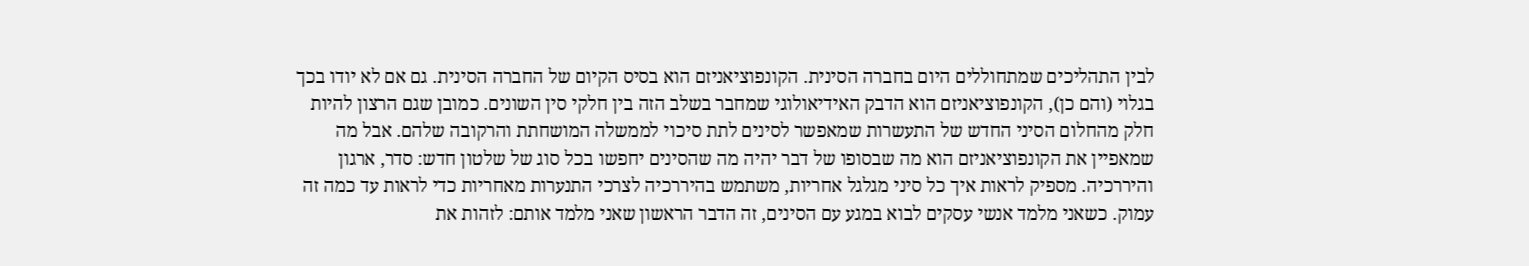לבין התהליכים שמתחוללים היום בחברה הסינית. הקונפוציאניזם הוא בסיס הקיום של החברה הסינית. גם אם לא יודו בכך בגלוי (והם כן), הקונפוציאניזם הוא הדבק האידיאולוגי שמחבר בשלב הזה בין חלקי סין השונים. כמובן שגם הרצון להיות חלק מהחלום הסיני החדש של התעשרות שמאפשר לסינים לתת סיכוי לממשלה המושחתת והרקובה שלהם. אבל מה שמאפיין את הקונפוציאניזם הוא מה שבסופו של דבר יהיה מה שהסינים יחפשו בכל סוג של שלטון חדש: סדר, ארגון והיררכיה. מספיק לראות איך כל סיני מגלגל אחריות, משתמש בהיררכיה לצרכי התנערות מאחריות כדי לראות עד כמה זה עמוק. כשאני מלמד אנשי עסקים לבוא במגע עם הסינים, זה הדבר הראשון שאני מלמד אותם: לזהות את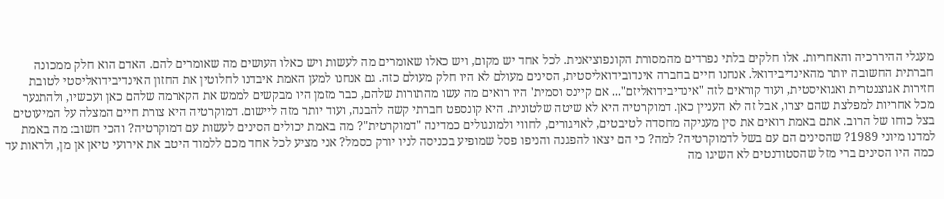מעגלי ההיררכיה והאחריות. אלו חלקים בלתי נפרדים מהמסורת הקונפוציאנית. לכל אחד יש מקום, ויש כאלו שאומרים מה לעשות ויש כאלו העושים מה שאומרים להם. האדם הוא חלק ממכונה חברתית החשובה יותר מהאינדיבידואל. אנחנו חיים בחברה אינדובידואליסטית, הסינים מעולם לא היו חלק מעולם כזה. גם אנחנו למען האמת איבדנו לחלוטין את החזון האינדיבידואליסטי לטובת חזירות אגוצנטרית ואגואיסטית, ועוד קוראים לזה "אינדיבידואליזם"... אם קיינס וסמית' היו רואים מה עשו מהתורות שלהם, כבר מזמן היו מבקשים לממש את הקארמה שלהם כאן ועכשיו, ולהתנער מכל אחריות למפלצת שהם יצרו, אבל זה לא העניין כאן. דמוקרטיה היא לא שיטה שלטונית. היא קונספט חברתי קשה להבנה, ועוד יותר מזה ליישום. דמוקרטיה היא צורת חיים המצלה על המיעוטים בצל כוחו של הרוב. אתם באמת רואים את סין מעניקה מחסדה לטיבטים, לאויגורים, לחווי ולמונגולים כמדינה "דמוקרטית"? מה באמת יכולים הסינים לעשות עם דמוקרטיה? והכי חשוב: מה באמת למדנו מיוני 1989? שהסינים הם עם בשל לדמוקרטיה? למה? כי הם יצאו להפגנה והניפו פסל שמופיע בכניסה לניו יורק כסמל? אני מציע לכל אחד מכם ללמוד היטב את אירועי טיאן אן מן, ולראות עד כמה היו הסינים ברי מזל שהסטודנטים לא השיגו מה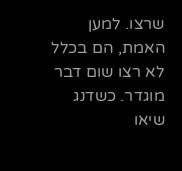שרצו. למען האמת, הם בכלל לא רצו שום דבר מוגדר. כשדנג שיאו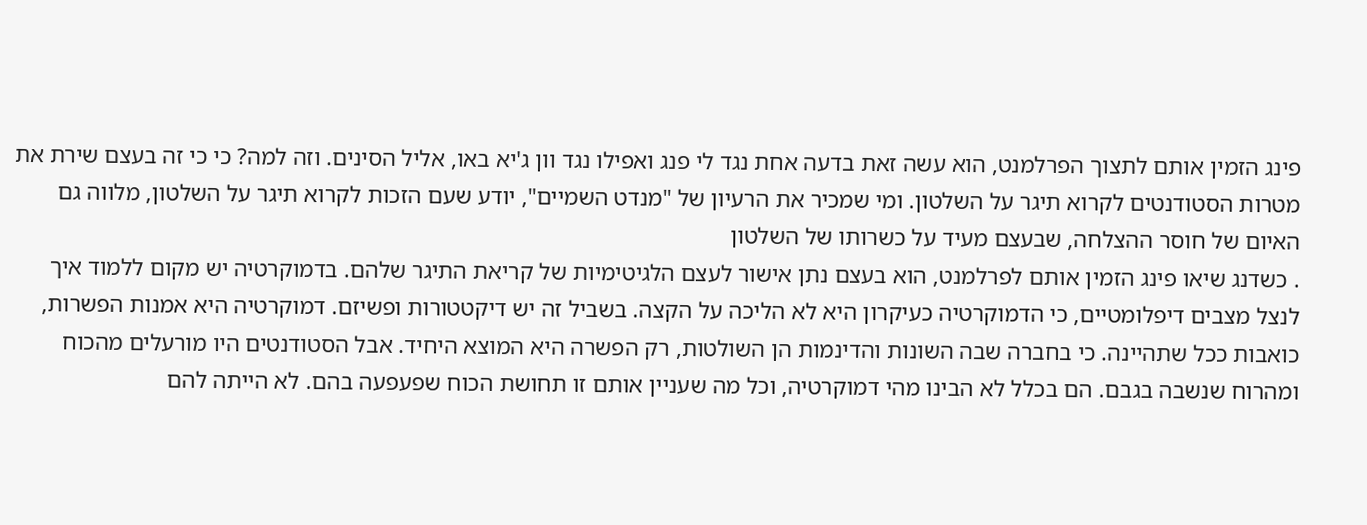פינג הזמין אותם לתצוך הפרלמנט, הוא עשה זאת בדעה אחת נגד לי פנג ואפילו נגד וון ג'יא באו, אליל הסינים. וזה למה? כי כי זה בעצם שירת את מטרות הסטודנטים לקרוא תיגר על השלטון. ומי שמכיר את הרעיון של "מנדט השמיים", יודע שעם הזכות לקרוא תיגר על השלטון, מלווה גם האיום של חוסר ההצלחה, שבעצם מעיד על כשרותו של השלטון
. כשדנג שיאו פינג הזמין אותם לפרלמנט, הוא בעצם נתן אישור לעצם הלגיטימיות של קריאת התיגר שלהם. בדמוקרטיה יש מקום ללמוד איך לנצל מצבים דיפלומטיים, כי הדמוקרטיה כעיקרון היא לא הליכה על הקצה. בשביל זה יש דיקטטורות ופשיזם. דמוקרטיה היא אמנות הפשרות, כואבות ככל שתהיינה. כי בחברה שבה השונות והדינמות הן השולטות, רק הפשרה היא המוצא היחיד. אבל הסטודנטים היו מורעלים מהכוח ומהרוח שנשבה בגבם. הם בכלל לא הבינו מהי דמוקרטיה, וכל מה שעניין אותם זו תחושת הכוח שפעפעה בהם. לא הייתה להם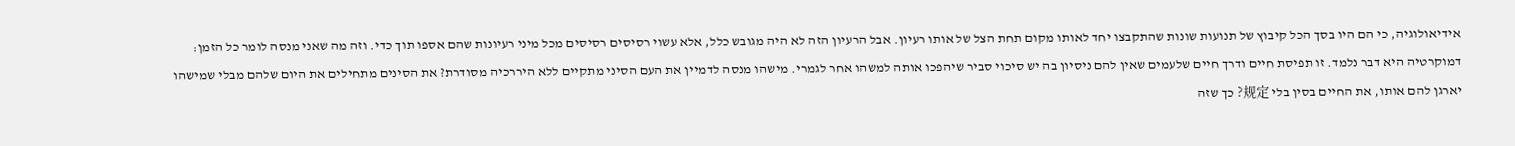אידיאולוגיה, כי הם היו בסך הכל קיבוץ של תנועות שונות שהתקבצו יחד לאותו מקום תחת הצל של אותו רעיון. אבל הרעיון הזה לא היה מגובש כלל, אלא עשוי רסיסים רסיסים מכל מיני רעיונות שהם אספו תוך כדי. וזה מה שאני מנסה לומר כל הזמן: דמוקרטיה היא דבר נלמד. זו תפיסת חיים ודרך חיים שלעמים שאין להם ניסיון בה יש סיכוי סביר שיהפכו אותה למשהו אחר לגמרי. מישהו מנסה לדמיין את העם הסיני מתקיים ללא היררכיה מסודרת? את הסינים מתחילים את היום שלהם מבלי שמישהו יארגן להם אותו, את החיים בסין בלי 规定? כך שזה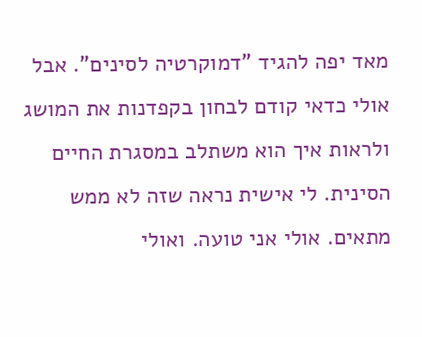מאד יפה להגיד "דמוקרטיה לסינים". אבל אולי כדאי קודם לבחון בקפדנות את המושג ולראות איך הוא משתלב במסגרת החיים הסינית. לי אישית נראה שזה לא ממש מתאים. אולי אני טועה. ואולי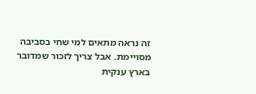זה נראה מתאים למי שחי בסביבה מסויימת. אבל צריך לזכור שמדובר בארץ ענקית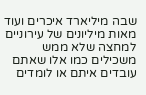שבה מיליארד איכרים ועוד מאות מיליונים של עירוניים למחצה שלא ממש משכילים כמו אלו שאתם עובדים איתם או לומדים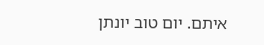איתם. יום טוב יונתן